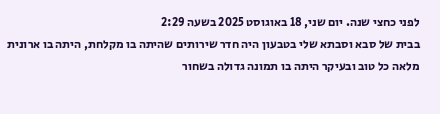לפני כחצי שנה. יום שני, 18 באוגוסט 2025 בשעה 2:29
בבית של סבא וסבתא שלי בטבעון היה חדר שירותים שהיתה בו מקלחת, היתה בו ארונית מלאה כל טוב ובעיקר היתה בו תמונה גדולה בשחור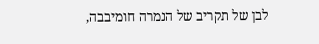לבן של תקריב של הנמרה חומיבבה,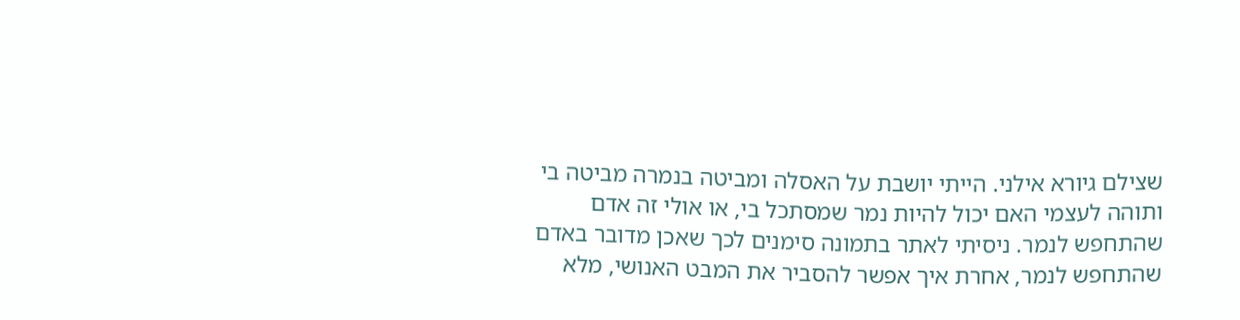שצילם גיורא אילני. הייתי יושבת על האסלה ומביטה בנמרה מביטה בי ותוהה לעצמי האם יכול להיות נמר שמסתכל בי, או אולי זה אדם שהתחפש לנמר. ניסיתי לאתר בתמונה סימנים לכך שאכן מדובר באדם שהתחפש לנמר, אחרת איך אפשר להסביר את המבט האנושי, מלא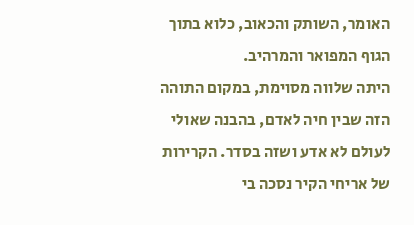האומר, השותק והכאוב, כלוא בתוך הגוף המפואר והמרהיב.
היתה שלווה מסוימת, במקום התוהה הזה שבין חיה לאדם, בהבנה שאולי לעולם לא אדע ושזה בסדר. הקרירות של אריחי הקיר נסכה בי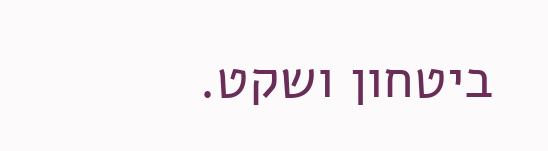ביטחון ושקט.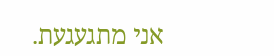אני מתגעגעת.